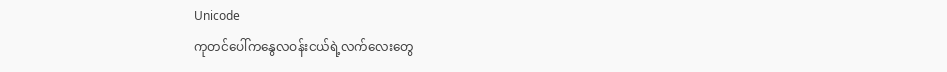Unicode
ကုတင်ပေါ်ကနွေလဝန်းငယ်ရဲ့လက်လေးတွေ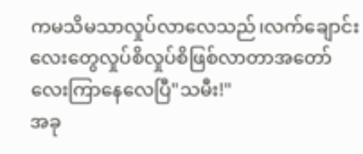ကမသိမသာလှုပ်လာလေသည်၊လက်ချောင်း
လေးတွေလှုပ်စိလှုပ်စိဖြစ်လာတာအတော်
လေးကြာနေလေပြီ"သမီး!"
အခု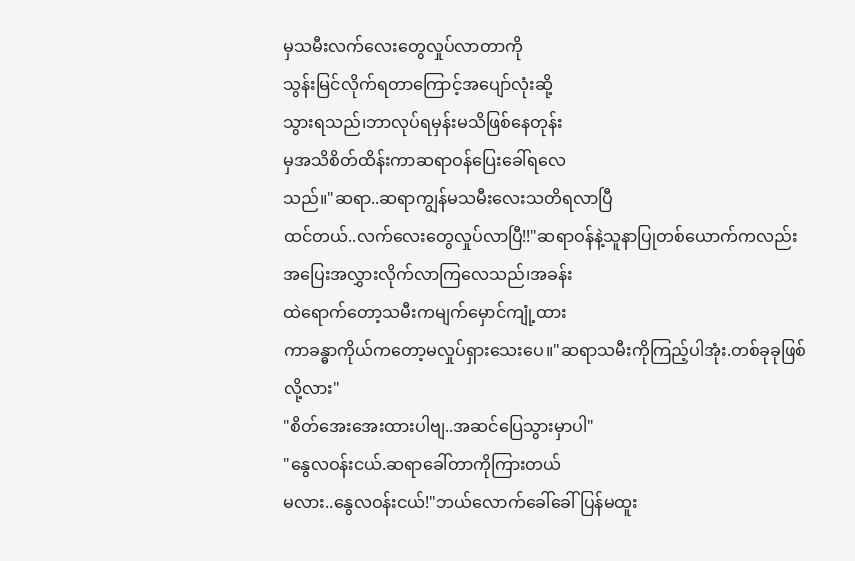မှသမီးလက်လေးတွေလှုပ်လာတာကို
သွန်းမြင်လိုက်ရတာကြောင့်အပျော်လုံးဆို့
သွားရသည်၊ဘာလုပ်ရမှန်းမသိဖြစ်နေတုန်း
မှအသိစိတ်ထိန်းကာဆရာဝန်ပြေးခေါ်ရလေ
သည်။"ဆရာ..ဆရာကျွန်မသမီးလေးသတိရလာပြီ
ထင်တယ်..လက်လေးတွေလှုပ်လာပြီ!!"ဆရာဝန်နဲ့သူနာပြုတစ်ယောက်ကလည်း
အပြေးအလွှားလိုက်လာကြလေသည်၊အခန်း
ထဲရောက်တော့သမီးကမျက်မှောင်ကျုံ့ထား
ကာခန္ဓာကိုယ်ကတော့မလှုပ်ရှားသေးပေ။"ဆရာသမီးကိုကြည့်ပါအုံး.တစ်ခုခုဖြစ်လို့လား"
"စိတ်အေးအေးထားပါဗျ..အဆင်ပြေသွားမှာပါ"
"နွေလဝန်းငယ်.ဆရာခေါ်တာကိုကြားတယ်
မလား..နွေလဝန်းငယ်!"ဘယ်လောက်ခေါ်ခေါ်ပြန်မထူး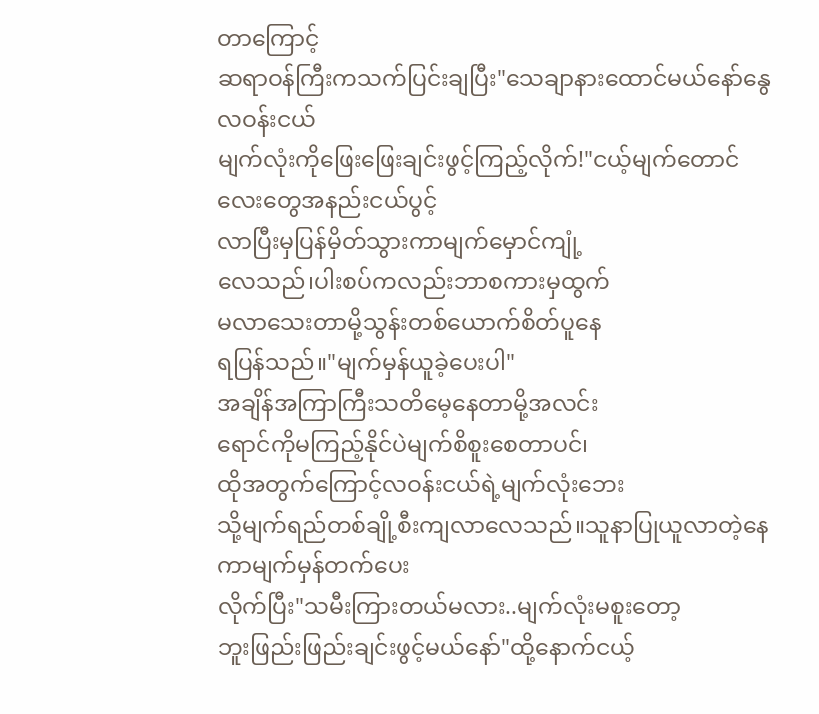တာကြောင့်
ဆရာဝန်ကြီးကသက်ပြင်းချပြီး"သေချာနားထောင်မယ်နော်နွေလဝန်းငယ်
မျက်လုံးကိုဖြေးဖြေးချင်းဖွင့်ကြည့်လိုက်!"ငယ့်မျက်တောင်လေးတွေအနည်းငယ်ပွင့်
လာပြီးမှပြန်မှိတ်သွားကာမျက်မှောင်ကျုံ့
လေသည်၊ပါးစပ်ကလည်းဘာစကားမှထွက်
မလာသေးတာမို့သွန်းတစ်ယောက်စိတ်ပူနေ
ရပြန်သည်။"မျက်မှန်ယူခဲ့ပေးပါ"
အချိန်အကြာကြီးသတိမေ့နေတာမို့အလင်း
ရောင်ကိုမကြည့်နိုင်ပဲမျက်စိစူးစေတာပင်၊
ထိုအတွက်ကြောင့်လဝန်းငယ်ရဲ့မျက်လုံးဘေး
သို့မျက်ရည်တစ်ချို့စီးကျလာလေသည်။သူနာပြုယူလာတဲ့နေကာမျက်မှန်တက်ပေး
လိုက်ပြီး"သမီးကြားတယ်မလား..မျက်လုံးမစူးတော့
ဘူးဖြည်းဖြည်းချင်းဖွင့်မယ်နော်"ထို့နောက်ငယ့်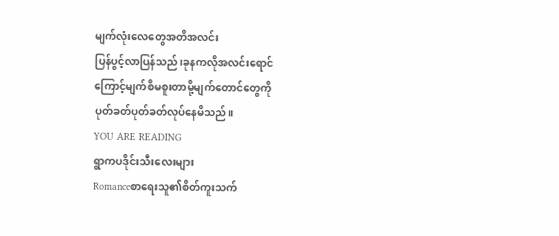မျက်လုံးလေတွေအတိအလင်း
ပြန်ပွင့်လာပြန်သည်၊ခုနကလိုအလင်းရောင်
ကြောင့်မျက်စိမစူးတာမို့မျက်တောင်တွေကို
ပုတ်ခတ်ပုတ်ခတ်လုပ်နေမိသည်။
YOU ARE READING
ရွာကပဒိုင်းသီးလေးများ
Romanceစာရေးသူ၏စိတ်ကူးသက်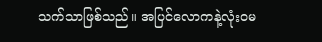သက်သာဖြစ်သည်။ အပြင်လောကနဲ့လုံးဝမ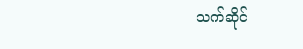သက်ဆိုင်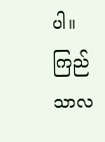ပါ။ ကြည်သာလ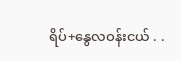ရိပ်+နွေလဝန်းငယ် . .